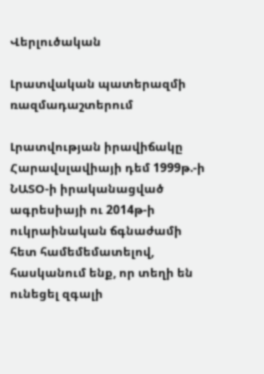Վերլուծական

Լրատվական պատերազմի ռազմադաշտերում

Լրատվության իրավիճակը  Հարավսլավիայի դեմ 1999թ.-ի ՆԱՏՕ-ի իրականացված ագրեսիայի ու 2014թ-ի ուկրաինական ճգնաժամի հետ համեմեմատելով, հասկանում ենք, որ տեղի են ունեցել զգալի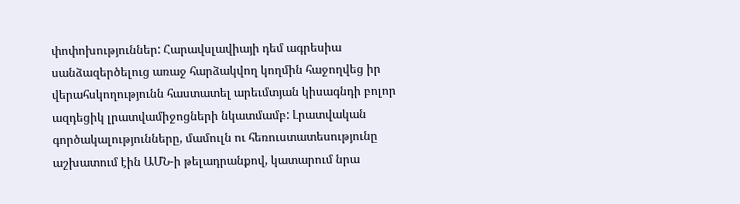փոփոխություններ: Հարավսլավիայի դեմ ագրեսիա սանձազերծելուց առաջ հարձակվող կողմին հաջողվեց իր վերահսկողությունն հաստատել արեւմտյան կիսագնդի բոլոր ազդեցիկ լրատվամիջոցների նկատմամբ: Լրատվական գործակալությունները, մամուլն ու հեռուստատեսությունը աշխատում էին ԱՄՆ-ի թելադրանքով, կատարում նրա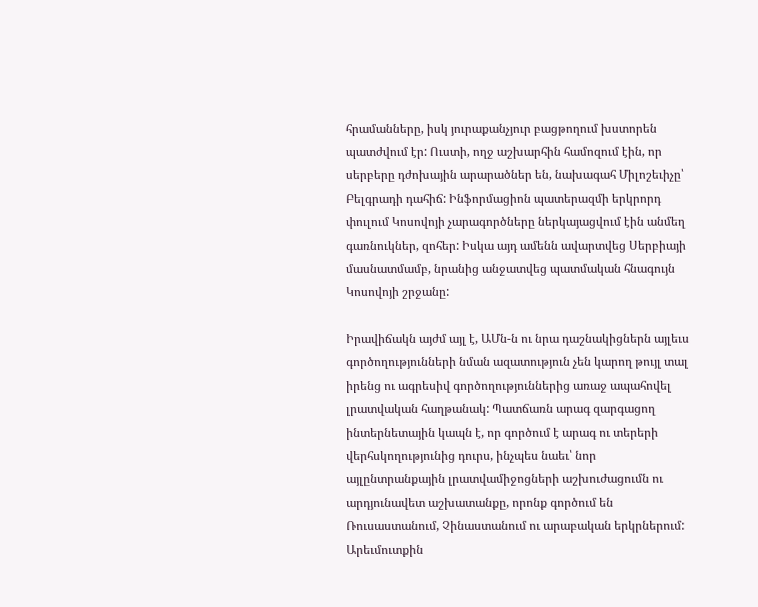հրամանները, իսկ յուրաքանչյուր բացթողում խստորեն պատժվում էր: Ուստի, ողջ աշխարհին համոզում էին, որ սերբերը դժոխային արարածներ են, նախագահ Միլոշեւիչը՝ Բելգրադի դահիճ: Ինֆորմացիոն պատերազմի երկրորդ փուլում Կոսովոյի չարագործները ներկայացվում էին անմեղ գառնուկներ, զոհեր: Իսկա այդ ամենն ավարտվեց Սերբիայի մասնատմամբ, նրանից անջատվեց պատմական հնագույն Կոսովոյի շրջանը:

Իրավիճակն այժմ այլ է, ԱՄն-ն ու նրա դաշնակիցներն այլեւս գործողությունների նման ազատություն չեն կարող թույլ տալ իրենց ու ագրեսիվ գործողություններից առաջ ապահովել լրատվական հաղթանակ: Պատճառն արագ զարգացող ինտերնետային կապն է, որ գործում է արագ ու տերերի վերհսկողությունից դուրս, ինչպես նաեւ՝ նոր այլընտրանքային լրատվամիջոցների աշխուժացումն ու արդյունավետ աշխատանքը, որոնք գործում են Ռուսաստանում, Չինաստանում ու արաբական երկրներում: Արեւմուտքին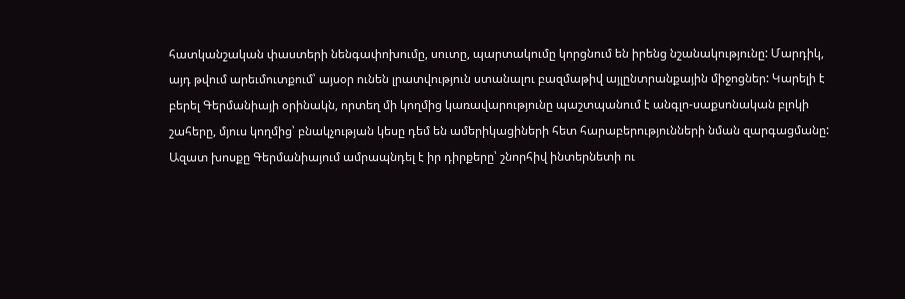հատկանշական փաստերի նենգափոխումը, սուտը, պարտակումը կորցնում են իրենց նշանակությունը: Մարդիկ, այդ թվում արեւմուտքում՝ այսօր ունեն լրատվություն ստանալու բազմաթիվ այլընտրանքային միջոցներ: Կարելի է բերել Գերմանիայի օրինակն, որտեղ մի կողմից կառավարությունը պաշտպանում է անգլո-սաքսոնական բլոկի շահերը, մյուս կողմից՝ բնակչության կեսը դեմ են ամերիկացիների հետ հարաբերությունների նման զարգացմանը: Ազատ խոսքը Գերմանիայում ամրապնդել է իր դիրքերը՝ շնորհիվ ինտերնետի ու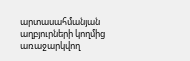արտասահմանյան աղբյուրների կողմից առաջարկվող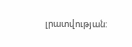լրատվության: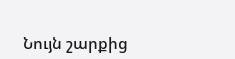Նույն շարքից